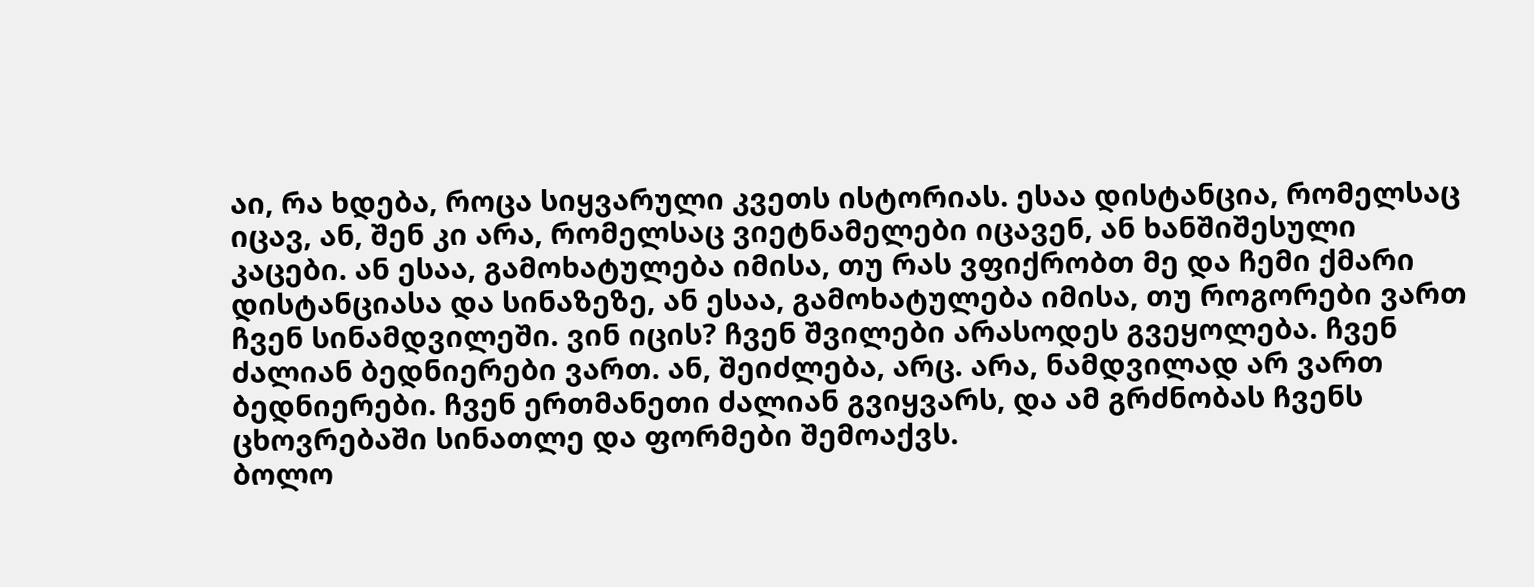აი, რა ხდება, როცა სიყვარული კვეთს ისტორიას. ესაა დისტანცია, რომელსაც იცავ, ან, შენ კი არა, რომელსაც ვიეტნამელები იცავენ, ან ხანშიშესული კაცები. ან ესაა, გამოხატულება იმისა, თუ რას ვფიქრობთ მე და ჩემი ქმარი დისტანციასა და სინაზეზე, ან ესაა, გამოხატულება იმისა, თუ როგორები ვართ ჩვენ სინამდვილეში. ვინ იცის? ჩვენ შვილები არასოდეს გვეყოლება. ჩვენ ძალიან ბედნიერები ვართ. ან, შეიძლება, არც. არა, ნამდვილად არ ვართ ბედნიერები. ჩვენ ერთმანეთი ძალიან გვიყვარს, და ამ გრძნობას ჩვენს ცხოვრებაში სინათლე და ფორმები შემოაქვს.
ბოლო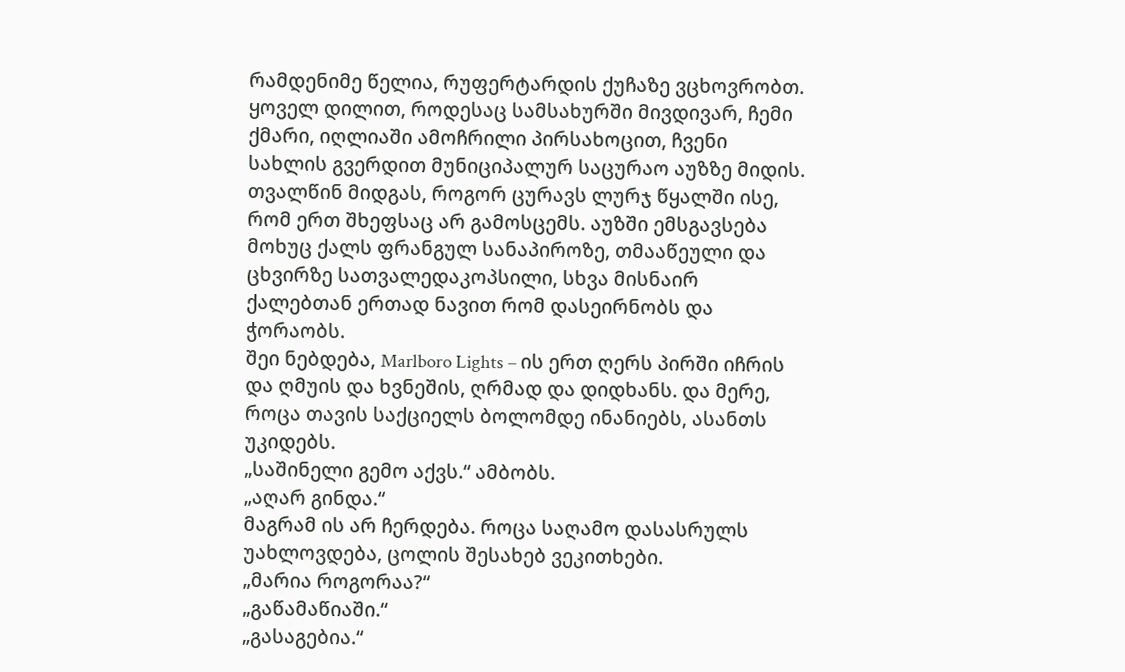რამდენიმე წელია, რუფერტარდის ქუჩაზე ვცხოვრობთ. ყოველ დილით, როდესაც სამსახურში მივდივარ, ჩემი ქმარი, იღლიაში ამოჩრილი პირსახოცით, ჩვენი სახლის გვერდით მუნიციპალურ საცურაო აუზზე მიდის. თვალწინ მიდგას, როგორ ცურავს ლურჯ წყალში ისე, რომ ერთ შხეფსაც არ გამოსცემს. აუზში ემსგავსება მოხუც ქალს ფრანგულ სანაპიროზე, თმააწეული და ცხვირზე სათვალედაკოპსილი, სხვა მისნაირ ქალებთან ერთად ნავით რომ დასეირნობს და ჭორაობს.
შეი ნებდება, Marlboro Lights – ის ერთ ღერს პირში იჩრის და ღმუის და ხვნეშის, ღრმად და დიდხანს. და მერე, როცა თავის საქციელს ბოლომდე ინანიებს, ასანთს უკიდებს.
„საშინელი გემო აქვს.“ ამბობს.
„აღარ გინდა.“
მაგრამ ის არ ჩერდება. როცა საღამო დასასრულს უახლოვდება, ცოლის შესახებ ვეკითხები.
„მარია როგორაა?“
„გაწამაწიაში.“
„გასაგებია.“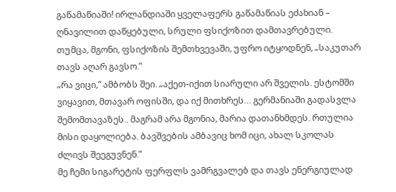გაწამაწიაში! ირლანდიაში ყველაფერს გაწამაწიას ეძახიან – ღნავილით დაწყებული, სრული ფსიქოზით დამთავრებული. თუმცა, მგონი, ფსიქოზის შემთხვევაში, უფრო იტყოდნენ, „საკუთარ თავს აღარ გავსო.“
„რა ვიცი,“ ამბობს შეი. „აქეთ-იქით სიარული არ შველის. ესტომში ვიყავით, მთავარ ოფისში, და იქ მითხრეს… გერმანიაში გადასვლა შემომთავაზეს.. მაგრამ არა მგონია, მარია დათანხმდეს. რთულია მისი დაყოლიება. ბავშვების ამბავიც ხომ იცი, ახალ სკოლას ძლივს შეეგუვნენ.“
მე ჩემი სიგარეტის ფერფლს ვამრგვალებ და თავს ენერგიულად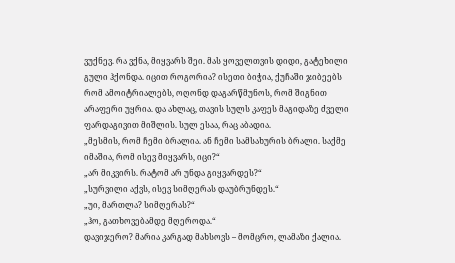ვუქნევ. რა ვქნა, მიყვარს შეი. მას ყოველთვის დიდი, გატეხილი გული ჰქონდა. იცით როგორია? ისეთი ბიჭია, ქუჩაში ჯიბეებს რომ ამოიტრიალებს, ოღონდ დაგარწმუნოს, რომ შიგნით არაფერი უყრია. და ახლაც, თავის სულს კაფეს მაგიდაზე ძველი ფარდაგივით მიშლის. სულ ესაა, რაც აბადია.
„მესმის, რომ ჩემი ბრალია. ან ჩემი სამსახურის ბრალი. საქმე იმაშია, რომ ისევ მიყვარს, იცი?“
„არ მიკვირს. რატომ არ უნდა გიყვარდეს?“
„სურვილი აქვს, ისევ სიმღერას დაუბრუნდეს.“
„უი, მართლა? სიმღერას?“
„ჰო, გათხოვებამდე მღეროდა.“
დავიჯერო? მარია კარგად მახსოვს – მომცრო, ლამაზი ქალია.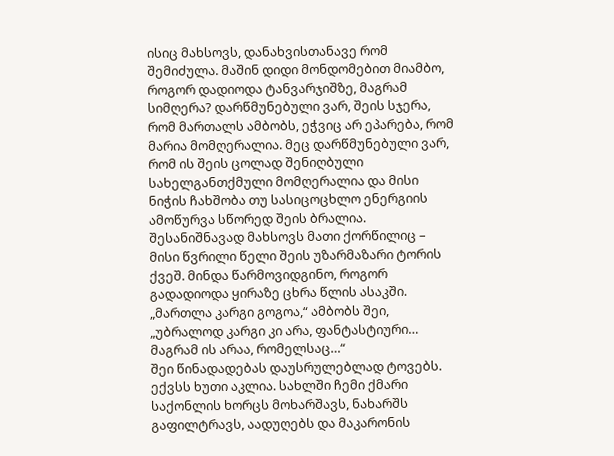ისიც მახსოვს, დანახვისთანავე რომ შემიძულა. მაშინ დიდი მონდომებით მიამბო, როგორ დადიოდა ტანვარჯიშზე, მაგრამ სიმღერა? დარწმუნებული ვარ, შეის სჯერა, რომ მართალს ამბობს, ეჭვიც არ ეპარება, რომ მარია მომღერალია. მეც დარწმუნებული ვარ, რომ ის შეის ცოლად შენიღბული სახელგანთქმული მომღერალია და მისი ნიჭის ჩახშობა თუ სასიცოცხლო ენერგიის ამოწურვა სწორედ შეის ბრალია. შესანიშნავად მახსოვს მათი ქორწილიც – მისი წვრილი წელი შეის უზარმაზარი ტორის ქვეშ. მინდა წარმოვიდგინო, როგორ გადადიოდა ყირაზე ცხრა წლის ასაკში.
„მართლა კარგი გოგოა,“ ამბობს შეი, „უბრალოდ კარგი კი არა, ფანტასტიური… მაგრამ ის არაა, რომელსაც…“
შეი წინადადებას დაუსრულებლად ტოვებს.
ექვსს ხუთი აკლია. სახლში ჩემი ქმარი საქონლის ხორცს მოხარშავს, ნახარშს გაფილტრავს, აადუღებს და მაკარონის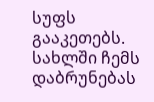სუფს გააკეთებს. სახლში ჩემს დაბრუნებას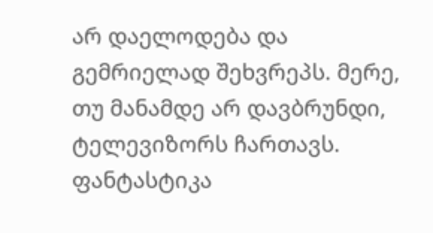არ დაელოდება და გემრიელად შეხვრეპს. მერე, თუ მანამდე არ დავბრუნდი, ტელევიზორს ჩართავს. ფანტასტიკა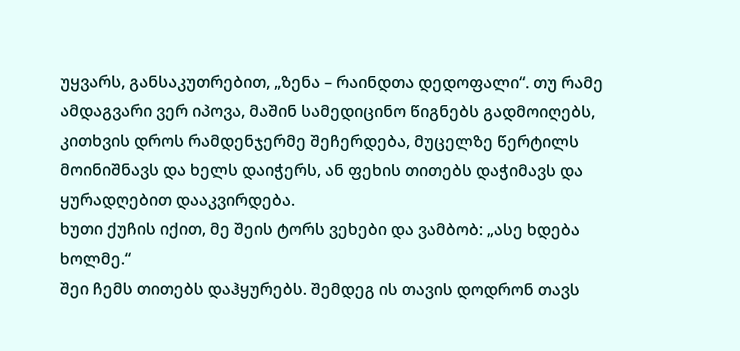უყვარს, განსაკუთრებით, „ზენა – რაინდთა დედოფალი“. თუ რამე ამდაგვარი ვერ იპოვა, მაშინ სამედიცინო წიგნებს გადმოიღებს, კითხვის დროს რამდენჯერმე შეჩერდება, მუცელზე წერტილს მოინიშნავს და ხელს დაიჭერს, ან ფეხის თითებს დაჭიმავს და ყურადღებით დააკვირდება.
ხუთი ქუჩის იქით, მე შეის ტორს ვეხები და ვამბობ: „ასე ხდება ხოლმე.“
შეი ჩემს თითებს დაჰყურებს. შემდეგ ის თავის დოდრონ თავს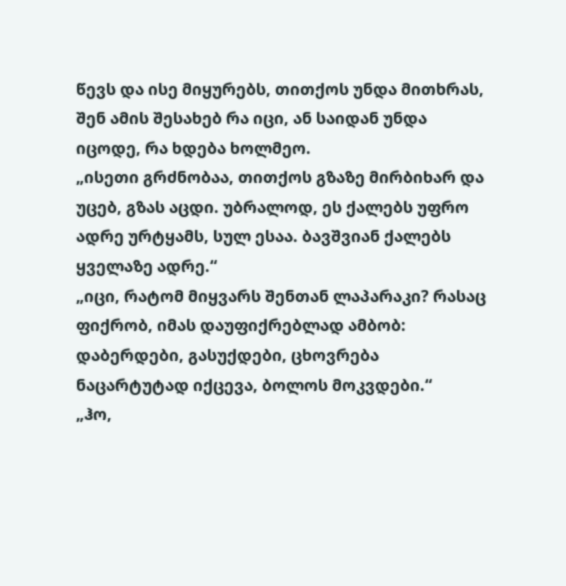წევს და ისე მიყურებს, თითქოს უნდა მითხრას, შენ ამის შესახებ რა იცი, ან საიდან უნდა იცოდე, რა ხდება ხოლმეო.
„ისეთი გრძნობაა, თითქოს გზაზე მირბიხარ და უცებ, გზას აცდი. უბრალოდ, ეს ქალებს უფრო ადრე ურტყამს, სულ ესაა. ბავშვიან ქალებს ყველაზე ადრე.“
„იცი, რატომ მიყვარს შენთან ლაპარაკი? რასაც ფიქრობ, იმას დაუფიქრებლად ამბობ: დაბერდები, გასუქდები, ცხოვრება ნაცარტუტად იქცევა, ბოლოს მოკვდები.“
„ჰო,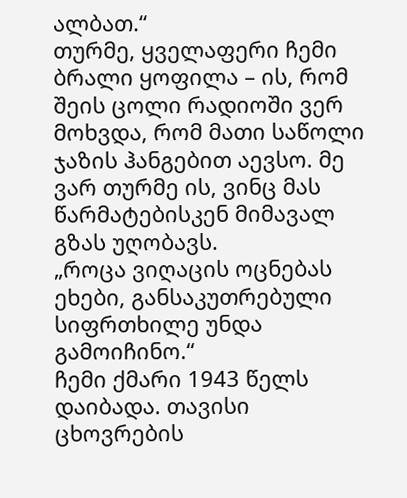ალბათ.“
თურმე, ყველაფერი ჩემი ბრალი ყოფილა – ის, რომ შეის ცოლი რადიოში ვერ მოხვდა, რომ მათი საწოლი ჯაზის ჰანგებით აევსო. მე ვარ თურმე ის, ვინც მას წარმატებისკენ მიმავალ გზას უღობავს.
„როცა ვიღაცის ოცნებას ეხები, განსაკუთრებული სიფრთხილე უნდა გამოიჩინო.“
ჩემი ქმარი 1943 წელს დაიბადა. თავისი ცხოვრების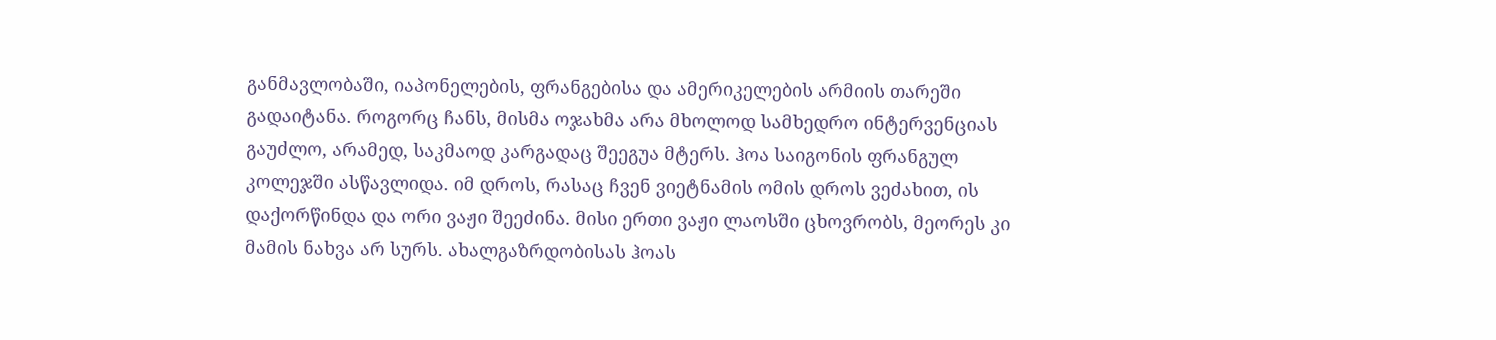განმავლობაში, იაპონელების, ფრანგებისა და ამერიკელების არმიის თარეში გადაიტანა. როგორც ჩანს, მისმა ოჯახმა არა მხოლოდ სამხედრო ინტერვენციას გაუძლო, არამედ, საკმაოდ კარგადაც შეეგუა მტერს. ჰოა საიგონის ფრანგულ კოლეჯში ასწავლიდა. იმ დროს, რასაც ჩვენ ვიეტნამის ომის დროს ვეძახით, ის დაქორწინდა და ორი ვაჟი შეეძინა. მისი ერთი ვაჟი ლაოსში ცხოვრობს, მეორეს კი მამის ნახვა არ სურს. ახალგაზრდობისას ჰოას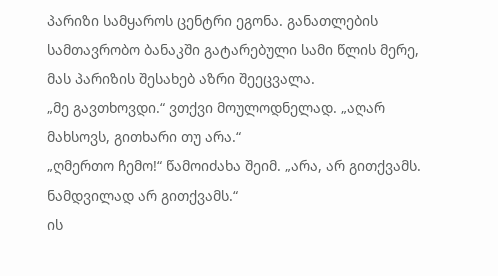პარიზი სამყაროს ცენტრი ეგონა. განათლების სამთავრობო ბანაკში გატარებული სამი წლის მერე, მას პარიზის შესახებ აზრი შეეცვალა.
„მე გავთხოვდი.“ ვთქვი მოულოდნელად. „აღარ მახსოვს, გითხარი თუ არა.“
„ღმერთო ჩემო!“ წამოიძახა შეიმ. „არა, არ გითქვამს. ნამდვილად არ გითქვამს.“
ის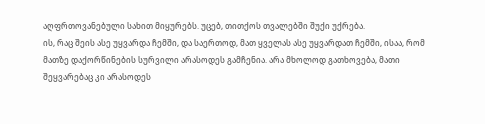აღფრთოვანებული სახით მიყურებს. უცებ, თითქოს თვალებში შუქი უქრება.
ის, რაც შეის ასე უყვარდა ჩემში, და საერთოდ, მათ ყველას ასე უყვარდათ ჩემში, ისაა, რომ მათზე დაქორწინების სურვილი არასოდეს გამჩენია. არა მხოლოდ გათხოვება, მათი შეყვარებაც კი არასოდეს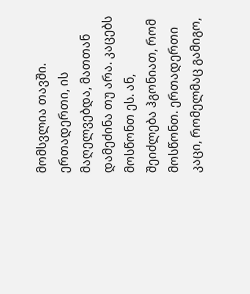მომსვლია თავში. ერთადერთი, ის მაღელვებდა, მათთან დამეძინა თუ არა. კაცებს მოსწონთ ეს. ან, შეიძლება ჰგონიათ, რომ მოსწონთ. ერთადერთი კაცი, რომელმაც გამიგო,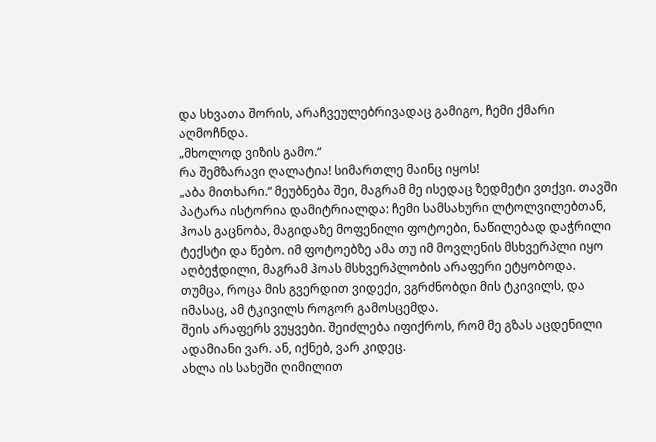და სხვათა შორის, არაჩვეულებრივადაც გამიგო, ჩემი ქმარი აღმოჩნდა.
„მხოლოდ ვიზის გამო.“
რა შემზარავი ღალატია! სიმართლე მაინც იყოს!
„აბა მითხარი.“ მეუბნება შეი, მაგრამ მე ისედაც ზედმეტი ვთქვი. თავში პატარა ისტორია დამიტრიალდა: ჩემი სამსახური ლტოლვილებთან, ჰოას გაცნობა, მაგიდაზე მოფენილი ფოტოები, ნაწილებად დაჭრილი ტექსტი და წებო. იმ ფოტოებზე ამა თუ იმ მოვლენის მსხვერპლი იყო აღბეჭდილი, მაგრამ ჰოას მსხვერპლობის არაფერი ეტყობოდა. თუმცა, როცა მის გვერდით ვიდექი, ვგრძნობდი მის ტკივილს, და იმასაც, ამ ტკივილს როგორ გამოსცემდა.
შეის არაფერს ვუყვები. შეიძლება იფიქროს, რომ მე გზას აცდენილი ადამიანი ვარ. ან, იქნებ, ვარ კიდეც.
ახლა ის სახეში ღიმილით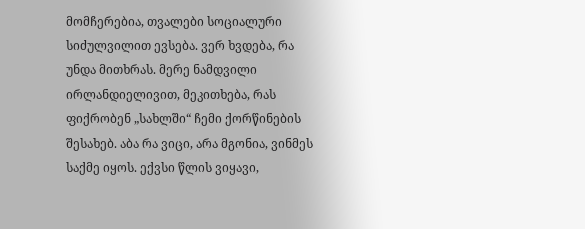მომჩერებია, თვალები სოციალური სიძულვილით ევსება. ვერ ხვდება, რა უნდა მითხრას. მერე ნამდვილი ირლანდიელივით, მეკითხება, რას ფიქრობენ „სახლში“ ჩემი ქორწინების შესახებ. აბა რა ვიცი, არა მგონია, ვინმეს საქმე იყოს. ექვსი წლის ვიყავი,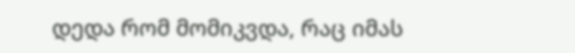დედა რომ მომიკვდა, რაც იმას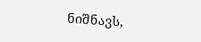ნიშნავს,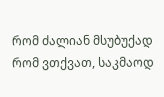რომ ძალიან მსუბუქად რომ ვთქვათ, საკმაოდ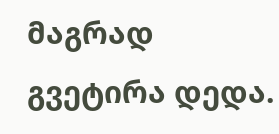მაგრად გვეტირა დედა.